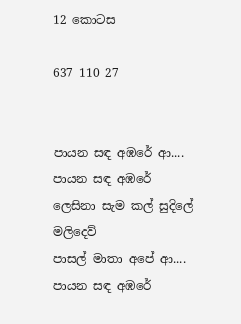12 කොටස

637 110 27


පායන සඳ අඹරේ ආ....
පායන සඳ අඹරේ
ලෙසිනා සැම කල් සුදිලේ මලිදෙව්
පාසල් මාතා අපේ ආ....
පායන සඳ අඹරේ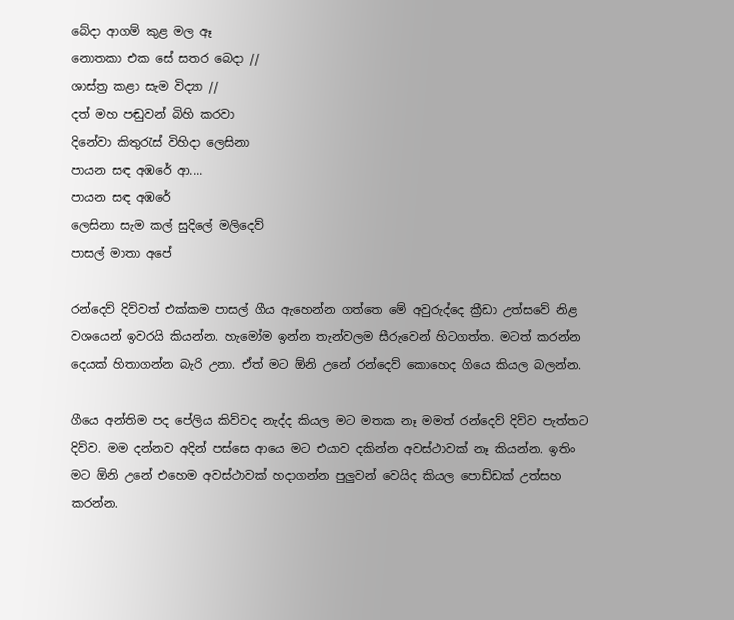බේදා ආගම් කුළ මල ඈ
නොතකා එක සේ සතර බෙදා //
ශාස්ත්‍ර කළා සැම විද්‍යා //
දත් මහ පඬුවන් බිහි කරවා
දිනේවා කිතුරැස් විහිදා ලෙසිනා
පායන සඳ අඹරේ ආ....
පායන සඳ අඹරේ
ලෙසිනා සැම කල් සුදිලේ මලිදෙව්
පාසල් මාතා අපේ

රන්දෙව් දිව්වත් එක්කම පාසල් ගීය ඇහෙන්න ගත්තෙ මේ අවුරුද්දෙ ක්‍රීඩා උත්සවේ නිළ වශයෙන් ඉවරයි කියන්න. හැමෝම ඉන්න තැන්වලම සීරුවෙන් හිටගත්ත. මටත් කරන්න දෙයක් හිතාගන්න බැරි උනා. ඒත් මට ඕනි උනේ රන්දෙව් කොහෙද ගියෙ කියල බලන්න.

ගීයෙ අන්තිම පද පේලිය කිව්වද නැද්ද කියල මට මතක නෑ මමත් රන්දෙව් දිව්ව පැත්තට දිව්ව. මම දන්නව අදින් පස්සෙ ආයෙ මට එයාව දකින්න අවස්ථාවක් නෑ කියන්න. ඉතිං මට ඕනි උනේ එහෙම අවස්ථාවක් හදාගන්න පුලුවන් වෙයිද කියල පොඩ්ඩක් උත්සහ කරන්න.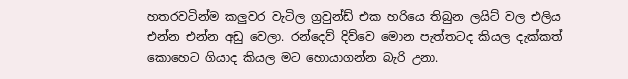හතරවටින්ම කලුවර වැටිල ග්‍රවුන්ඩ් එක හරියෙ තිබුන ලයිට් වල එලිය එන්න එන්න අඩු වෙලා. රන්දෙව් දිව්වෙ මොන පැත්තටද කියල දැක්කත් කොහෙට ගියාද කියල මට හොයාගන්න බැරි උනා.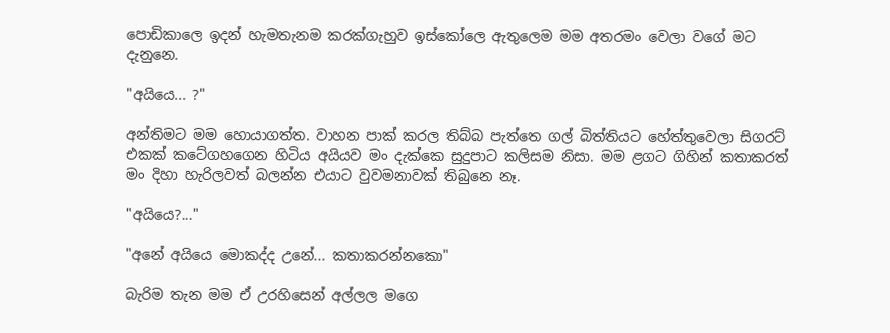පොඩිකාලෙ ඉදන් හැමතැනම කරක්ගැහුව ඉස්කෝලෙ ඇතුලෙම මම අතරමං වෙලා වගේ මට දැනුනෙ.

"අයියෙ... ?"

අන්තිමට මම හොයාගත්ත. වාහන පාක් කරල තිබ්බ පැත්තෙ ගල් බිත්තියට හේත්තුවෙලා සිගරට් එකක් කටේගහගෙන හිටිය අයියව මං දැක්කෙ සුදුපාට කලිසම නිසා. මම ළගට ගිහින් කතාකරත් මං දිහා හැරිලවත් බලන්න එයාට වුවමනාවක් තිබුනෙ නෑ.

"අයියෙ?..."

"අනේ අයියෙ මොකද්ද උනේ... කතාකරන්නකො"

බැරිම තැන මම ඒ උරහිසෙන් අල්ලල මගෙ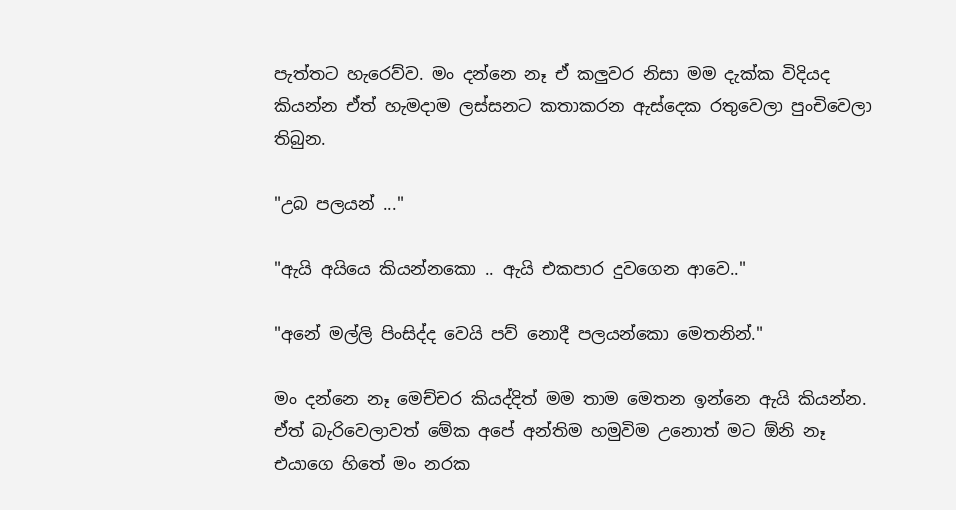පැත්තට හැරෙව්ව. මං දන්නෙ නෑ ඒ කලුවර නිසා මම දැක්ක විදියද කියන්න ඒත් හැමදාම ලස්සනට කතාකරන ඇස්දෙක රතුවෙලා පුංචිවෙලා තිබුන.

"උබ පලයන් ..."

"ඇයි අයියෙ කියන්නකො .. ඇයි එකපාර දුවගෙන ආවෙ.."

"අනේ මල්ලි පිංසිද්ද වෙයි පව් නොදී පලයන්කො මෙතනින්."

මං දන්නෙ නෑ මෙච්චර කියද්දිත් මම තාම මෙතන ඉන්නෙ ඇයි කියන්න. ඒත් බැරිවෙලාවත් මේක අපේ අන්තිම හමුවිම උනොත් මට ඕනි නෑ එයාගෙ හිතේ මං නරක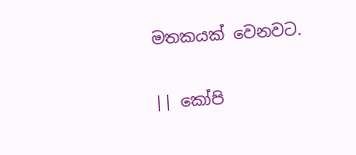මතකයක් වෙනවට.

|| කෝපි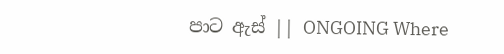පාට ඇස් || ONGOING Where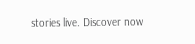stories live. Discover now